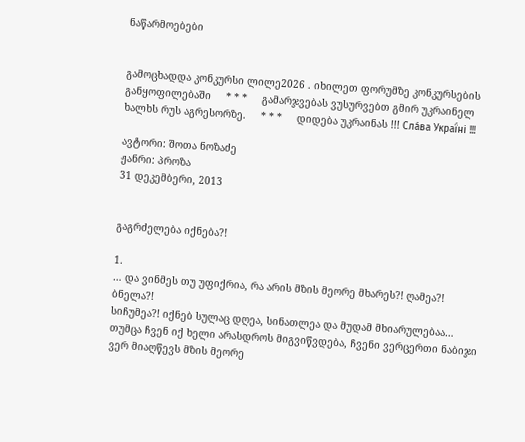ნაწარმოებები


გამოცხადდა კონკურსი ლილე2026 . იხილეთ ფორუმზე კონკურსების განყოფილებაში     * * *     გამარჯვებას ვუსურვებთ გმირ უკრაინელ ხალხს რუს აგრესორზე.     * * *     დიდება უკრაინას !!! Сла́ва Украї́ні !!!

ავტორი: შოთა ნოზაძე
ჟანრი: პროზა
31 დეკემბერი, 2013


გაგრძელება იქნება?!

1.
… და ვინმეს თუ უფიქრია, რა არის მზის მეორე მხარეს?! ღამეა?! ბნელა?!
სიჩუმეა?! იქნებ სულაც დღეა, სინათლეა და მუდამ მხიარულებაა… თუმცა ჩვენ იქ ხელი არასდროს მიგვიწვდება, ჩვენი ვერცერთი ნაბიჯი ვერ მიაღწევს მზის მეორე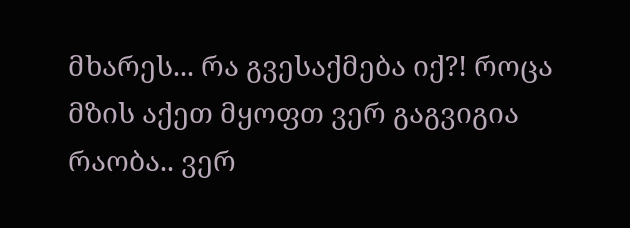მხარეს... რა გვესაქმება იქ?! როცა მზის აქეთ მყოფთ ვერ გაგვიგია რაობა.. ვერ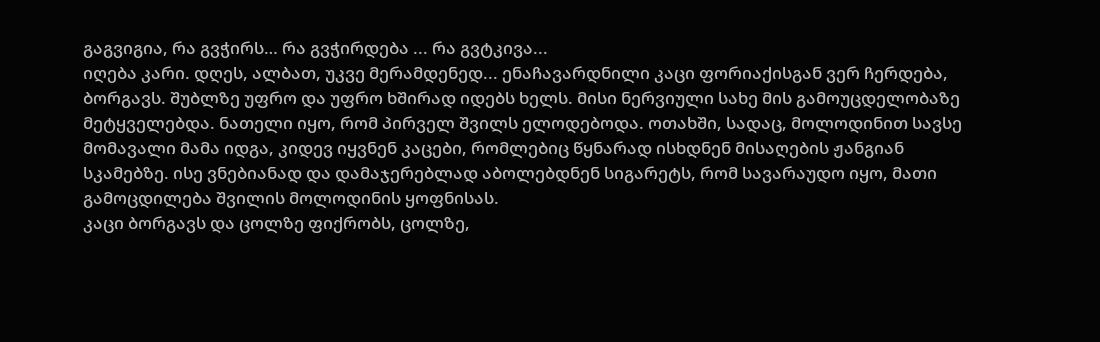გაგვიგია, რა გვჭირს… რა გვჭირდება ... რა გვტკივა...
იღება კარი. დღეს, ალბათ, უკვე მერამდენედ... ენაჩავარდნილი კაცი ფორიაქისგან ვერ ჩერდება, ბორგავს. შუბლზე უფრო და უფრო ხშირად იდებს ხელს. მისი ნერვიული სახე მის გამოუცდელობაზე მეტყველებდა. ნათელი იყო, რომ პირველ შვილს ელოდებოდა. ოთახში, სადაც, მოლოდინით სავსე მომავალი მამა იდგა, კიდევ იყვნენ კაცები, რომლებიც წყნარად ისხდნენ მისაღების ჟანგიან სკამებზე. ისე ვნებიანად და დამაჯერებლად აბოლებდნენ სიგარეტს, რომ სავარაუდო იყო, მათი გამოცდილება შვილის მოლოდინის ყოფნისას.
კაცი ბორგავს და ცოლზე ფიქრობს, ცოლზე,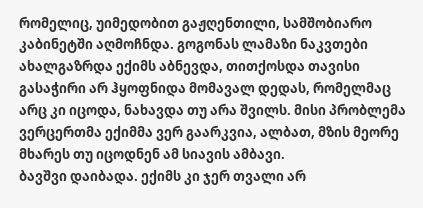რომელიც, უიმედობით გაჟღენთილი, სამშობიარო კაბინეტში აღმოჩნდა. გოგონას ლამაზი ნაკვთები ახალგაზრდა ექიმს აბნევდა, თითქოსდა თავისი გასაჭირი არ ჰყოფნიდა მომავალ დედას, რომელმაც არც კი იცოდა, ნახავდა თუ არა შვილს. მისი პრობლემა ვერცერთმა ექიმმა ვერ გაარკვია, ალბათ, მზის მეორე მხარეს თუ იცოდნენ ამ სიავის ამბავი.
ბავშვი დაიბადა. ექიმს კი ჯერ თვალი არ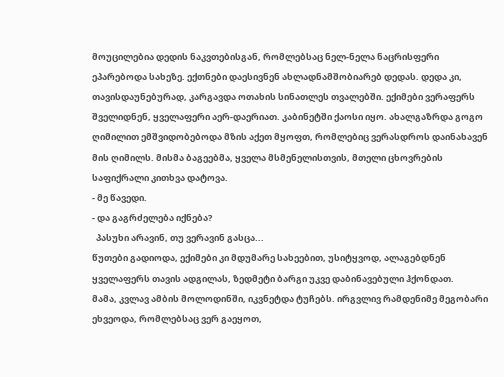მოუცილებია დედის ნაკვთებისგან, რომლებსაც ნელ-ნელა ნაცრისფერი ეპარებოდა სახეზე. ექთნები დაესივნენ ახლადნამშობიარებ დედას. დედა კი, თავისდაუნებურად, კარგავდა ოთახის სინათლეს თვალებში. ექიმები ვერაფერს შველიდნენ, ყველაფერი აერ-დაერიათ. კაბინეტში ქაოსი იყო. ახალგაზრდა გოგო ღიმილით ემშვიდობებოდა მზის აქეთ მყოფთ, რომლებიც ვერასდროს დაინახავენ მის ღიმილს. მისმა ბაგეებმა, ყველა მსმენელისთვის, მთელი ცხოვრების საფიქრალი კითხვა დატოვა.
- მე წავედი.
- და გაგრძელება იქნება?
  პასუხი არავინ, თუ ვერავინ გასცა...
წუთები გადიოდა, ექიმები კი მდუმარე სახეებით, უსიტყვოდ, ალაგებდნენ ყველაფერს თავის ადგილას, ზედმეტი ბარგი უკვე დაბინავებული ჰქონდათ.
მამა, კვლავ ამბის მოლოდინში, იკვნეტდა ტუჩებს. ირგვლივ რამდენიმე მეგობარი ეხვეოდა, რომლებსაც ვერ გაეყოთ,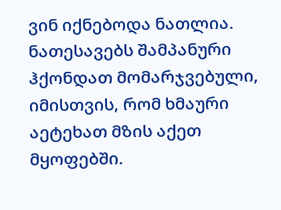ვინ იქნებოდა ნათლია. ნათესავებს შამპანური ჰქონდათ მომარჯვებული, იმისთვის, რომ ხმაური აეტეხათ მზის აქეთ მყოფებში.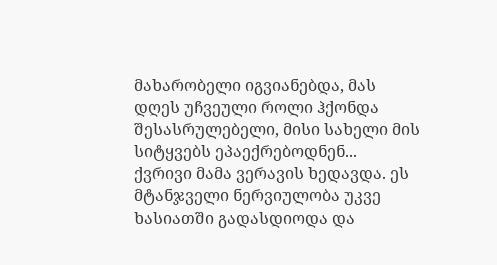მახარობელი იგვიანებდა, მას დღეს უჩვეული როლი ჰქონდა შესასრულებელი, მისი სახელი მის სიტყვებს ეპაექრებოდნენ...
ქვრივი მამა ვერავის ხედავდა. ეს მტანჯველი ნერვიულობა უკვე ხასიათში გადასდიოდა და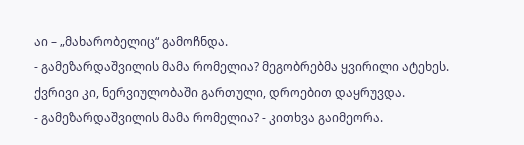აი – „მახარობელიც“ გამოჩნდა.
- გამეზარდაშვილის მამა რომელია? მეგობრებმა ყვირილი ატეხეს. ქვრივი კი, ნერვიულობაში გართული, დროებით დაყრუვდა.
- გამეზარდაშვილის მამა რომელია? - კითხვა გაიმეორა.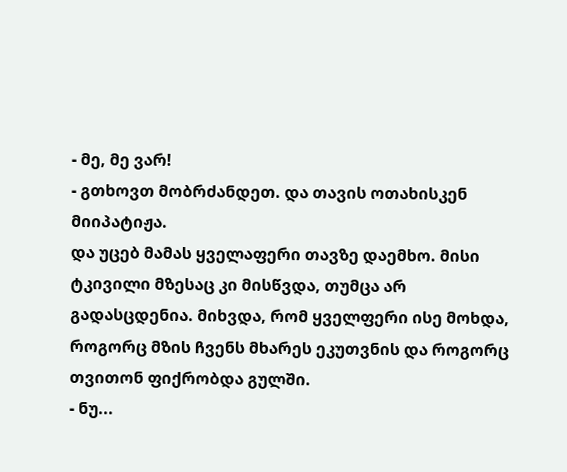- მე, მე ვარ!
- გთხოვთ მობრძანდეთ. და თავის ოთახისკენ მიიპატიჟა.
და უცებ მამას ყველაფერი თავზე დაემხო. მისი ტკივილი მზესაც კი მისწვდა, თუმცა არ გადასცდენია. მიხვდა, რომ ყველფერი ისე მოხდა, როგორც მზის ჩვენს მხარეს ეკუთვნის და როგორც თვითონ ფიქრობდა გულში.
- ნუ...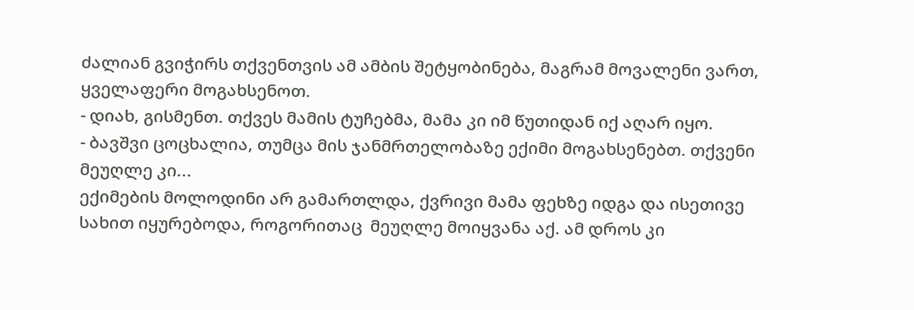ძალიან გვიჭირს თქვენთვის ამ ამბის შეტყობინება, მაგრამ მოვალენი ვართ, ყველაფერი მოგახსენოთ.
- დიახ, გისმენთ. თქვეს მამის ტუჩებმა, მამა კი იმ წუთიდან იქ აღარ იყო.
- ბავშვი ცოცხალია, თუმცა მის ჯანმრთელობაზე ექიმი მოგახსენებთ. თქვენი მეუღლე კი...
ექიმების მოლოდინი არ გამართლდა, ქვრივი მამა ფეხზე იდგა და ისეთივე სახით იყურებოდა, როგორითაც  მეუღლე მოიყვანა აქ. ამ დროს კი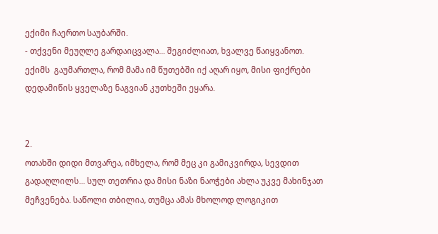ექიმი ჩაერთო საუბარში.
- თქვენი მეუღლე გარდაიცვალა... შეგიძლიათ, ხვალვე წაიყვანოთ.
ექიმს  გაუმართლა, რომ მამა იმ წუთებში იქ აღარ იყო, მისი ფიქრები დედამიწის ყველაზე ნაგვიან კუთხეში ეყარა.


2.
ოთახში დიდი მთვარეა, იმხელა, რომ მეც კი გამიკვირდა, სევდით გადაღლილს... სულ თეთრია და მისი ნაზი ნაოჭები ახლა უკვე მახინჯათ მეჩვენება. საწოლი თბილია, თუმცა ამას მხოლოდ ლოგიკით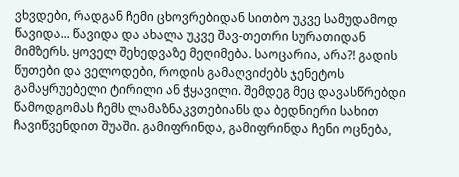ვხვდები, რადგან ჩემი ცხოვრებიდან სითბო უკვე სამუდამოდ წავიდა... წავიდა და ახალა უკვე შავ-თეთრი სურათიდან მიმზერს. ყოველ შეხედვაზე მეღიმება. საოცარია, არა?! გადის წუთები და ველოდები, როდის გამაღვიძებს ჯენეტოს გამაყრუებელი ტირილი ან ჭყავილი. შემდეგ მეც დავასწრებდი წამოდგომას ჩემს ლამაზნაკვთებიანს და ბედნიერი სახით ჩავიწვენდით შუაში. გამიფრინდა, გამიფრინდა ჩენი ოცნება,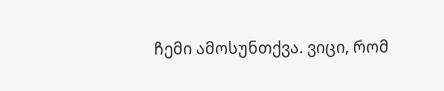ჩემი ამოსუნთქვა. ვიცი, რომ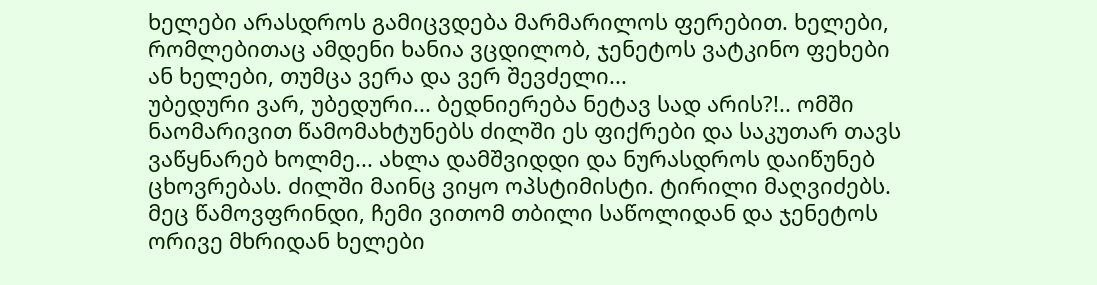ხელები არასდროს გამიცვდება მარმარილოს ფერებით. ხელები, რომლებითაც ამდენი ხანია ვცდილობ, ჯენეტოს ვატკინო ფეხები ან ხელები, თუმცა ვერა და ვერ შევძელი...
უბედური ვარ, უბედური... ბედნიერება ნეტავ სად არის?!.. ომში ნაომარივით წამომახტუნებს ძილში ეს ფიქრები და საკუთარ თავს ვაწყნარებ ხოლმე... ახლა დამშვიდდი და ნურასდროს დაიწუნებ ცხოვრებას. ძილში მაინც ვიყო ოპსტიმისტი. ტირილი მაღვიძებს. მეც წამოვფრინდი, ჩემი ვითომ თბილი საწოლიდან და ჯენეტოს ორივე მხრიდან ხელები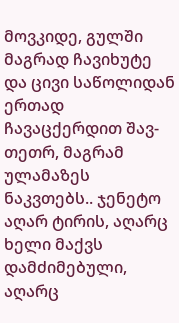მოვკიდე, გულში მაგრად ჩავიხუტე და ცივი საწოლიდან ერთად ჩავაცქერდით შავ-თეთრ, მაგრამ ულამაზეს ნაკვთებს.. ჯენეტო აღარ ტირის, აღარც ხელი მაქვს დამძიმებული, აღარც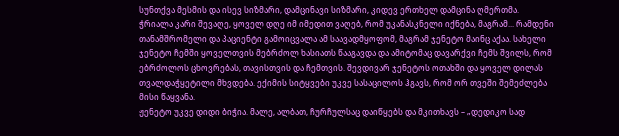სუნთქვა მესმის და ისევ სიზმარი, დამცინავი სიზმარი, კიდევ ერთხელ დამცინა ღმერთმა.
ჭრიალა კარი შევაღე, ყოველ დღე იმ იმედით ვაღებ, რომ უკანასკნელი იქნება, მაგრამ... რამდენი თანამშრომელი და პაციენტი გამოიცვალა ამ საავადმყოფომ, მაგრამ ჯენეტო მაინც აქაა. სახელი ჯენეტო ჩემში ყოველთვის მებრძოლ ხასიათს წააგავდა და ამიტომაც დავარქვი ჩემს შვილს, რომ ებრძოლოს ცხოვრებას, თავისთვის და ჩემთვის. შევდივარ ჯენეტოს ოთახში და ყოველ დილას თვალდაჭყეტილი მხვდება. ექიმის სიტყვები უკვე სასაცილოს ჰგავს, რომ ორ თვეში შემეძლება მისი წაყვანა.
ჟენეტო უკვე დიდი ბიჭია. მალე, ალბათ, ჩურჩულსაც დაიწყებს და მკითხავს – „დედიკო სად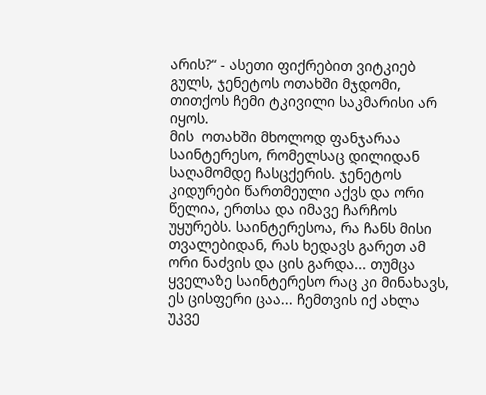არის?“ - ასეთი ფიქრებით ვიტკიებ გულს, ჯენეტოს ოთახში მჯდომი, თითქოს ჩემი ტკივილი საკმარისი არ იყოს.
მის  ოთახში მხოლოდ ფანჯარაა საინტერესო, რომელსაც დილიდან საღამომდე ჩასცქერის. ჯენეტოს კიდურები წართმეული აქვს და ორი წელია, ერთსა და იმავე ჩარჩოს უყურებს. საინტერესოა, რა ჩანს მისი თვალებიდან, რას ხედავს გარეთ ამ ორი ნაძვის და ცის გარდა... თუმცა ყველაზე საინტერესო რაც კი მინახავს, ეს ცისფერი ცაა... ჩემთვის იქ ახლა უკვე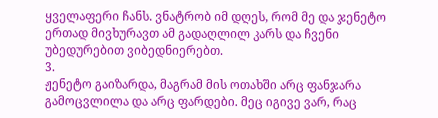ყველაფერი ჩანს. ვნატრობ იმ დღეს, რომ მე და ჯენეტო ერთად მივხურავთ ამ გადაღლილ კარს და ჩვენი უბედურებით ვიბედნიერებთ.
3.
ჟენეტო გაიზარდა, მაგრამ მის ოთახში არც ფანჯარა  გამოცვლილა და არც ფარდები. მეც იგივე ვარ, რაც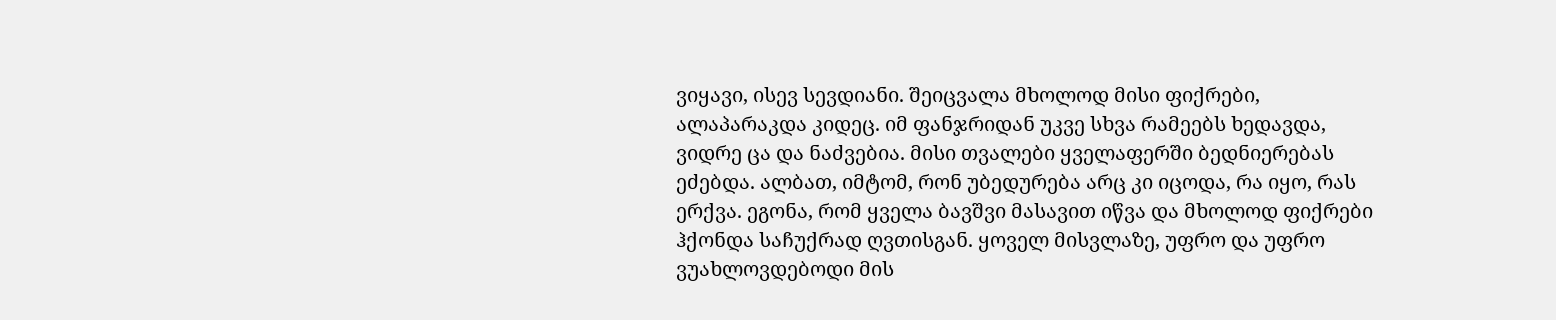ვიყავი, ისევ სევდიანი. შეიცვალა მხოლოდ მისი ფიქრები, ალაპარაკდა კიდეც. იმ ფანჯრიდან უკვე სხვა რამეებს ხედავდა, ვიდრე ცა და ნაძვებია. მისი თვალები ყველაფერში ბედნიერებას ეძებდა. ალბათ, იმტომ, რონ უბედურება არც კი იცოდა, რა იყო, რას ერქვა. ეგონა, რომ ყველა ბავშვი მასავით იწვა და მხოლოდ ფიქრები ჰქონდა საჩუქრად ღვთისგან. ყოველ მისვლაზე, უფრო და უფრო ვუახლოვდებოდი მის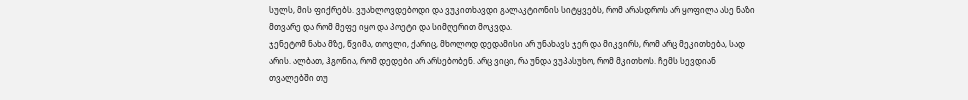სულს, მის ფიქრებს. ვუახლოვდებოდი და ვუკითხავდი გალაკტიონის სიტყვებს, რომ არასდროს არ ყოფილა ასე ნაზი მთვარე და რომ მეფე იყო და პოეტი და სიმღერით მოკვდა.
ჯენეტომ ნახა მზე, წვიმა, თოვლი, ქარიც, მხოლოდ დედამისი არ უნახავს ჯერ და მიკვირს, რომ არც მეკითხება, სად არის. ალბათ, ჰგონია, რომ დედები არ არსებობენ. არც ვიცი, რა უნდა ვუპასუხო, რომ მკითხოს. ჩემს სევდიან თვალებში თუ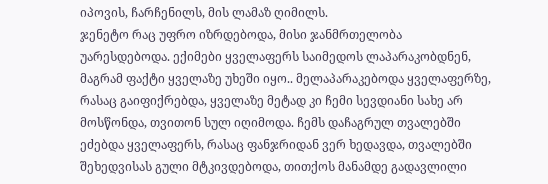იპოვის, ჩარჩენილს, მის ლამაზ ღიმილს.
ჯენეტო რაც უფრო იზრდებოდა, მისი ჯანმრთელობა უარესდებოდა. ექიმები ყველაფერს საიმედოს ლაპარაკობდნენ, მაგრამ ფაქტი ყველაზე უხეში იყო.. მელაპარაკებოდა ყველაფერზე, რასაც გაიფიქრებდა, ყველაზე მეტად კი ჩემი სევდიანი სახე არ მოსწონდა, თვითონ სულ იღიმოდა. ჩემს დაჩაგრულ თვალებში ეძებდა ყველაფერს, რასაც ფანჯრიდან ვერ ხედავდა, თვალებში შეხედვისას გული მტკივდებოდა, თითქოს მანამდე გადავლილი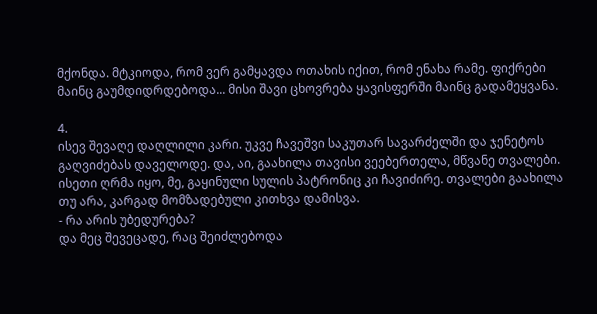მქონდა. მტკიოდა, რომ ვერ გამყავდა ოთახის იქით, რომ ენახა რამე. ფიქრები მაინც გაუმდიდრდებოდა... მისი შავი ცხოვრება ყავისფერში მაინც გადამეყვანა.

4.
ისევ შევაღე დაღლილი კარი. უკვე ჩავეშვი საკუთარ სავარძელში და ჯენეტოს გაღვიძებას დაველოდე. და, აი, გაახილა თავისი ვეებერთელა, მწვანე თვალები. ისეთი ღრმა იყო, მე, გაყინული სულის პატრონიც კი ჩავიძირე. თვალები გაახილა თუ არა, კარგად მომზადებული კითხვა დამისვა.
- რა არის უბედურება?
და მეც შევეცადე, რაც შეიძლებოდა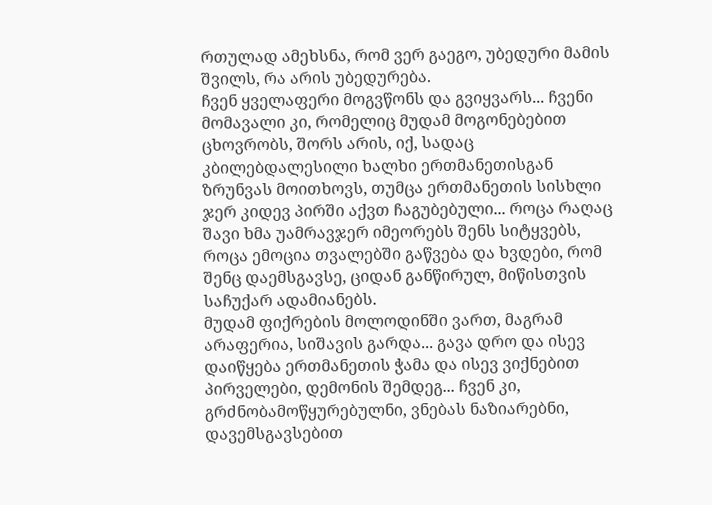რთულად ამეხსნა, რომ ვერ გაეგო, უბედური მამის შვილს, რა არის უბედურება.
ჩვენ ყველაფერი მოგვწონს და გვიყვარს... ჩვენი მომავალი კი, რომელიც მუდამ მოგონებებით ცხოვრობს, შორს არის, იქ, სადაც კბილებდალესილი ხალხი ერთმანეთისგან ზრუნვას მოითხოვს, თუმცა ერთმანეთის სისხლი ჯერ კიდევ პირში აქვთ ჩაგუბებული... როცა რაღაც შავი ხმა უამრავჯერ იმეორებს შენს სიტყვებს, როცა ემოცია თვალებში გაწვება და ხვდები, რომ შენც დაემსგავსე, ციდან განწირულ, მიწისთვის საჩუქარ ადამიანებს.
მუდამ ფიქრების მოლოდინში ვართ, მაგრამ არაფერია, სიშავის გარდა... გავა დრო და ისევ დაიწყება ერთმანეთის ჭამა და ისევ ვიქნებით პირველები, დემონის შემდეგ... ჩვენ კი, გრძნობამოწყურებულნი, ვნებას ნაზიარებნი, დავემსგავსებით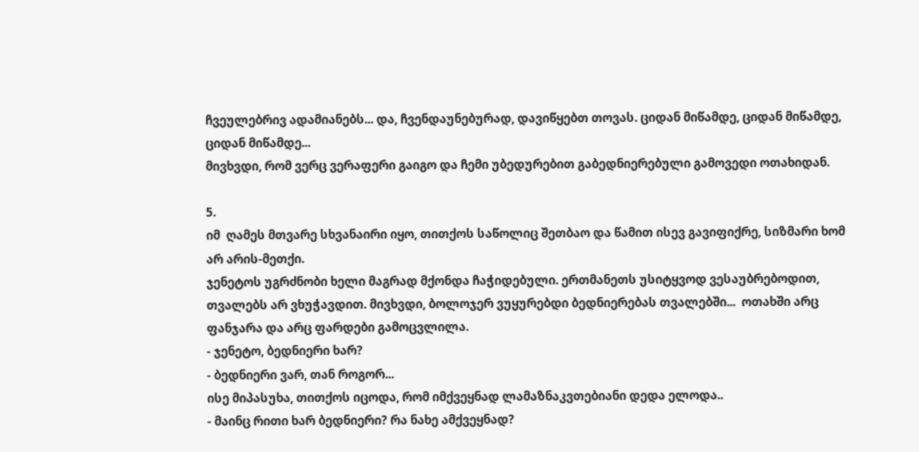ჩვეულებრივ ადამიანებს... და, ჩვენდაუნებურად, დავიწყებთ თოვას. ციდან მიწამდე, ციდან მიწამდე, ციდან მიწამდე...
მივხვდი, რომ ვერც ვერაფერი გაიგო და ჩემი უბედურებით გაბედნიერებული გამოვედი ოთახიდან.

5.
იმ  ღამეს მთვარე სხვანაირი იყო, თითქოს საწოლიც შეთბაო და წამით ისევ გავიფიქრე, სიზმარი ხომ არ არის-მეთქი.
ჯენეტოს უგრძნობი ხელი მაგრად მქონდა ჩაჭიდებული. ერთმანეთს უსიტყვოდ ვესაუბრებოდით, თვალებს არ ვხუჭავდით. მივხვდი, ბოლოჯერ ვუყურებდი ბედნიერებას თვალებში...  ოთახში არც ფანჯარა და არც ფარდები გამოცვლილა.
- ჯენეტო, ბედნიერი ხარ?
- ბედნიერი ვარ, თან როგორ...
ისე მიპასუხა, თითქოს იცოდა, რომ იმქვეყნად ლამაზნაკვთებიანი დედა ელოდა..
- მაინც რითი ხარ ბედნიერი? რა ნახე ამქვეყნად?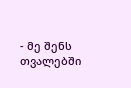- მე შენს თვალებში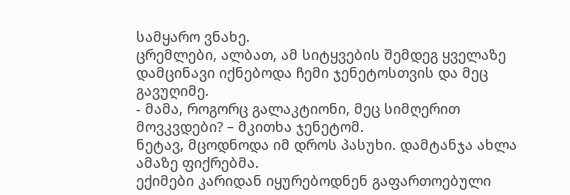სამყარო ვნახე.
ცრემლები, ალბათ, ამ სიტყვების შემდეგ ყველაზე დამცინავი იქნებოდა ჩემი ჯენეტოსთვის და მეც გავუღიმე.
- მამა, როგორც გალაკტიონი, მეც სიმღერით მოვკვდები? – მკითხა ჯენეტომ.
ნეტავ, მცოდნოდა იმ დროს პასუხი. დამტანჯა ახლა ამაზე ფიქრებმა.
ექიმები კარიდან იყურებოდნენ გაფართოებული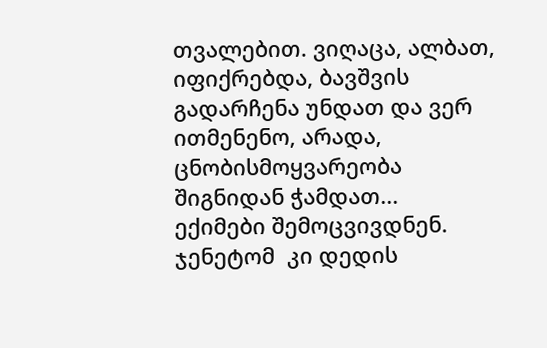თვალებით. ვიღაცა, ალბათ, იფიქრებდა, ბავშვის გადარჩენა უნდათ და ვერ ითმენენო, არადა, ცნობისმოყვარეობა შიგნიდან ჭამდათ...
ექიმები შემოცვივდნენ. ჯენეტომ  კი დედის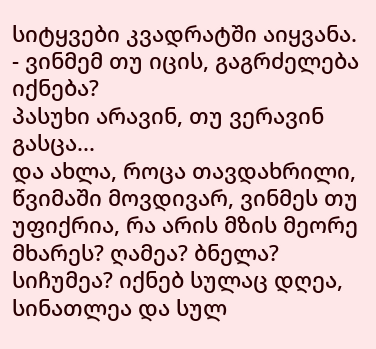სიტყვები კვადრატში აიყვანა.
- ვინმემ თუ იცის, გაგრძელება იქნება?
პასუხი არავინ, თუ ვერავინ გასცა...
და ახლა, როცა თავდახრილი, წვიმაში მოვდივარ, ვინმეს თუ უფიქრია, რა არის მზის მეორე მხარეს? ღამეა? ბნელა? სიჩუმეა? იქნებ სულაც დღეა, სინათლეა და სულ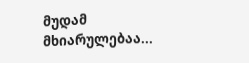მუდამ მხიარულებაა...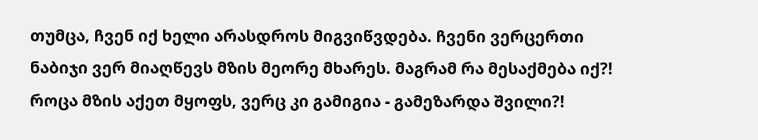თუმცა, ჩვენ იქ ხელი არასდროს მიგვიწვდება. ჩვენი ვერცერთი ნაბიჯი ვერ მიაღწევს მზის მეორე მხარეს. მაგრამ რა მესაქმება იქ?! როცა მზის აქეთ მყოფს, ვერც კი გამიგია - გამეზარდა შვილი?!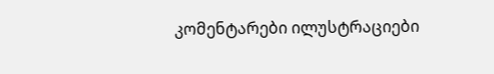კომენტარები ილუსტრაციები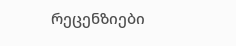რეცენზიები